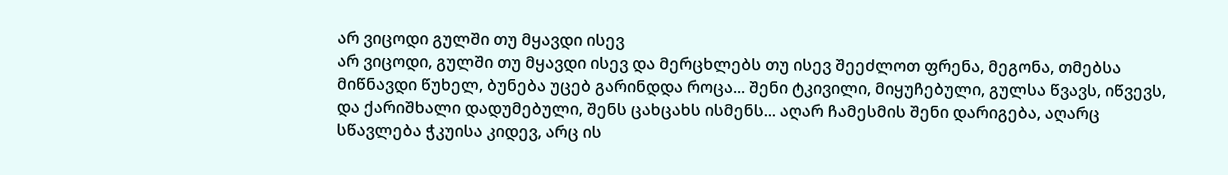არ ვიცოდი გულში თუ მყავდი ისევ
არ ვიცოდი, გულში თუ მყავდი ისევ და მერცხლებს თუ ისევ შეეძლოთ ფრენა, მეგონა, თმებსა მიწნავდი წუხელ, ბუნება უცებ გარინდდა როცა... შენი ტკივილი, მიყუჩებული, გულსა წვავს, იწვევს, და ქარიშხალი დადუმებული, შენს ცახცახს ისმენს... აღარ ჩამესმის შენი დარიგება, აღარც სწავლება ჭკუისა კიდევ, არც ის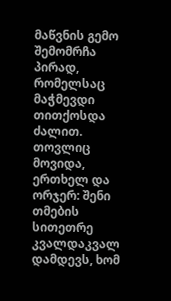მაწვნის გემო შემომრჩა პირად, რომელსაც მაჭმევდი თითქოსდა ძალით. თოვლიც მოვიდა, ერთხელ და ორჯერ: შენი თმების სითეთრე კვალდაკვალ დამდევს, ხომ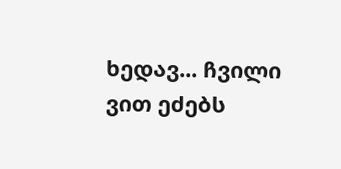ხედავ... ჩვილი ვით ეძებს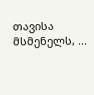თავისა მსმენელს, ...